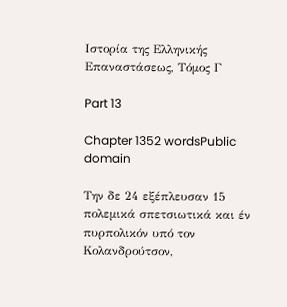Ιστορία της Ελληνικής Επαναστάσεως, Τόμος Γ

Part 13

Chapter 1352 wordsPublic domain

Την δε 24 εξέπλευσαν 15 πολεμικά σπετσιωτικά και έν πυρπολικόν υπό τον Κολανδρούτσον,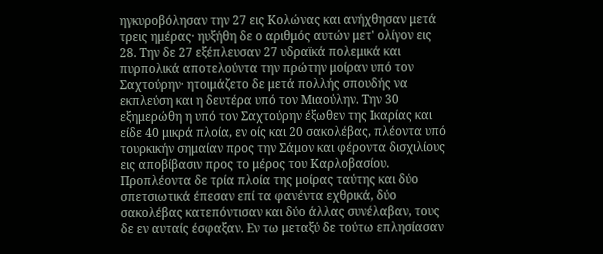ηγκυροβόλησαν την 27 εις Κολώνας και ανήχθησαν μετά τρεις ημέρας· ηυξήθη δε ο αριθμός αυτών μετ' ολίγον εις 28. Την δε 27 εξέπλευσαν 27 υδραϊκά πολεμικά και πυρπολικά αποτελούντα την πρώτην μοίραν υπό τον Σαχτούρην· ητοιμάζετο δε μετά πολλής σπουδής να εκπλεύση και η δευτέρα υπό τον Μιαούλην. Την 30 εξημερώθη η υπό τον Σαχτούρην έξωθεν της Ικαρίας και είδε 40 μικρά πλοία, εν οίς και 20 σακολέβας, πλέοντα υπό τουρκικήν σημαίαν προς την Σάμον και φέροντα δισχιλίους εις αποβίβασιν προς το μέρος του Καρλοβασίου. Προπλέοντα δε τρία πλοία της μοίρας ταύτης και δύο σπετσιωτικά έπεσαν επί τα φανέντα εχθρικά, δύο σακολέβας κατεπόντισαν και δύο άλλας συνέλαβαν, τους δε εν αυταίς έσφαξαν. Εν τω μεταξύ δε τούτω επλησίασαν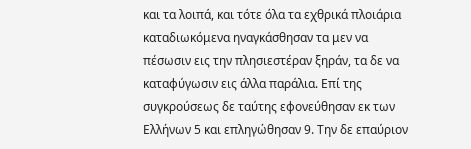και τα λοιπά, και τότε όλα τα εχθρικά πλοιάρια καταδιωκόμενα ηναγκάσθησαν τα μεν να πέσωσιν εις την πλησιεστέραν ξηράν, τα δε να καταφύγωσιν εις άλλα παράλια. Επί της συγκρούσεως δε ταύτης εφονεύθησαν εκ των Ελλήνων 5 και επληγώθησαν 9. Την δε επαύριον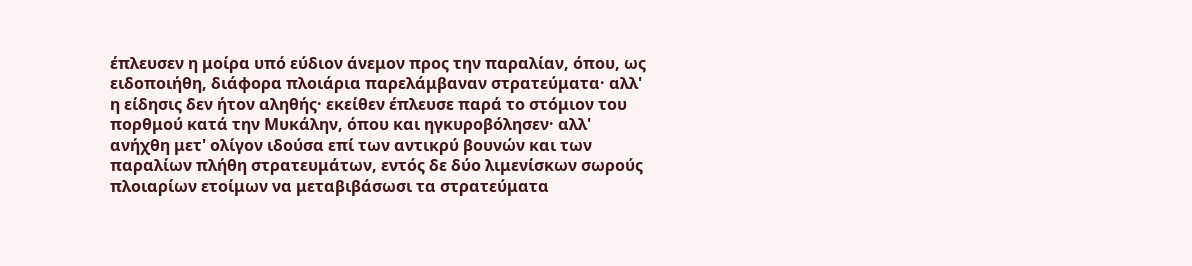έπλευσεν η μοίρα υπό εύδιον άνεμον προς την παραλίαν, όπου, ως ειδοποιήθη, διάφορα πλοιάρια παρελάμβαναν στρατεύματα· αλλ' η είδησις δεν ήτον αληθής· εκείθεν έπλευσε παρά το στόμιον του πορθμού κατά την Μυκάλην, όπου και ηγκυροβόλησεν· αλλ' ανήχθη μετ' ολίγον ιδούσα επί των αντικρύ βουνών και των παραλίων πλήθη στρατευμάτων, εντός δε δύο λιμενίσκων σωρούς πλοιαρίων ετοίμων να μεταβιβάσωσι τα στρατεύματα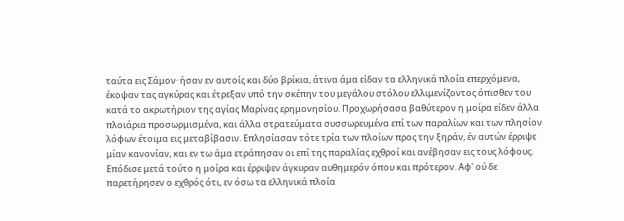ταύτα εις Σάμον· ήσαν εν αυτοίς και δύο βρίκια, άτινα άμα είδαν τα ελληνικά πλοία επερχόμενα, έκοψαν τας αγκύρας και έτρεξαν υπό την σκέπην του μεγάλου στόλου ελλιμενίζοντος όπισθεν του κατά το ακρωτήριον της αγίας Μαρίνας ερημονησίου. Προχωρήσασα βαθύτερον η μοίρα είδεν άλλα πλοιάρια προσωρμισμένα, και άλλα στρατεύματα συσσωρευμένα επί των παραλίων και των πλησίον λόφων έτοιμα εις μεταβίβασιν. Επλησίασαν τότε τρία των πλοίων προς την ξηράν, έν αυτών έρριψε μίαν κανονίαν, και εν τω άμα ετράπησαν οι επί της παραλίας εχθροί και ανέβησαν εις τους λόφους. Επόδισε μετά τούτο η μοίρα και έρριψεν άγκυραν αυθημερόν όπου και πρότερον. Αφ' ού δε παρετήρησεν ο εχθρός ότι, εν όσω τα ελληνικά πλοία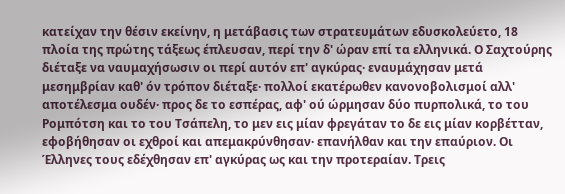κατείχαν την θέσιν εκείνην, η μετάβασις των στρατευμάτων εδυσκολεύετο, 18 πλοία της πρώτης τάξεως έπλευσαν, περί την δ' ώραν επί τα ελληνικά. Ο Σαχτούρης διέταξε να ναυμαχήσωσιν οι περί αυτόν επ' αγκύρας· εναυμάχησαν μετά μεσημβρίαν καθ' όν τρόπον διέταξε· πολλοί εκατέρωθεν κανονοβολισμοί αλλ' αποτέλεσμα ουδέν· προς δε το εσπέρας, αφ' ού ώρμησαν δύο πυρπολικά, το του Ρομπότση και το του Τσάπελη, το μεν εις μίαν φρεγάταν το δε εις μίαν κορβέτταν, εφοβήθησαν οι εχθροί και απεμακρύνθησαν· επανήλθαν και την επαύριον. Οι Έλληνες τους εδέχθησαν επ' αγκύρας ως και την προτεραίαν. Τρεις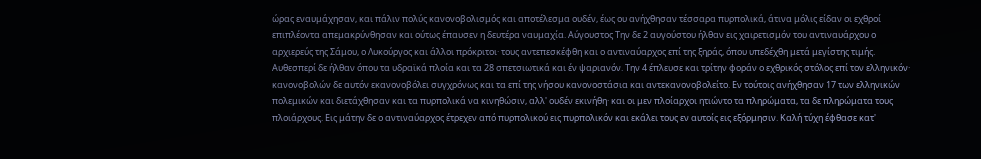ώρας εναυμάχησαν, και πάλιν πολύς κανονοβολισμός και αποτέλεσμα ουδέν, έως ου ανήχθησαν τέσσαρα πυρπολικά, άτινα μόλις είδαν οι εχθροί επιπλέοντα απεμακρύνθησαν και ούτως έπαυσεν η δευτέρα ναυμαχία. Αύγουστος Την δε 2 αυγούστου ήλθαν εις χαιρετισμόν του αντιναυάρχου ο αρχιερεύς της Σάμου, ο Λυκούργος και άλλοι πρόκριτοι· τους αντεπεσκέφθη και ο αντιναύαρχος επί της ξηράς, όπου υπεδέχθη μετά μεγίστης τιμής. Αυθεσπερί δε ήλθαν όπου τα υδραϊκά πλοία και τα 28 σπετσιωτικά και έν ψαριανόν. Την 4 έπλευσε και τρίτην φοράν ο εχθρικός στόλος επί τον ελληνικόν· κανονοβολών δε αυτόν εκανονοβόλει συγχρόνως και τα επί της νήσου κανονοστάσια και αντεκανονοβολείτο. Εν τούτοις ανήχθησαν 17 των ελληνικών πολεμικών και διετάχθησαν και τα πυρπολικά να κινηθώσιν, αλλ' ουδέν εκινήθη· και οι μεν πλοίαρχοι ητιώντο τα πληρώματα, τα δε πληρώματα τους πλοιάρχους. Εις μάτην δε ο αντιναύαρχος έτρεχεν από πυρπολικού εις πυρπολικόν και εκάλει τους εν αυτοίς εις εξόρμησιν. Καλή τύχη έφθασε κατ'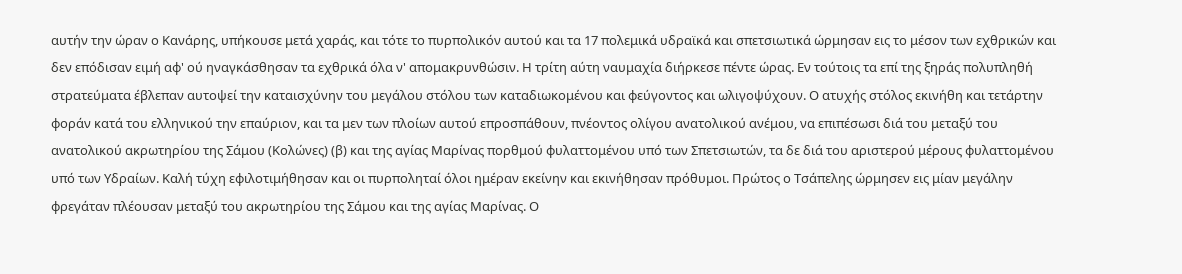αυτήν την ώραν ο Κανάρης, υπήκουσε μετά χαράς, και τότε το πυρπολικόν αυτού και τα 17 πολεμικά υδραϊκά και σπετσιωτικά ώρμησαν εις το μέσον των εχθρικών και δεν επόδισαν ειμή αφ' ού ηναγκάσθησαν τα εχθρικά όλα ν' απομακρυνθώσιν. Η τρίτη αύτη ναυμαχία διήρκεσε πέντε ώρας. Εν τούτοις τα επί της ξηράς πολυπληθή στρατεύματα έβλεπαν αυτοψεί την καταισχύνην του μεγάλου στόλου των καταδιωκομένου και φεύγοντος και ωλιγοψύχουν. Ο ατυχής στόλος εκινήθη και τετάρτην φοράν κατά του ελληνικού την επαύριον, και τα μεν των πλοίων αυτού επροσπάθουν, πνέοντος ολίγου ανατολικού ανέμου, να επιπέσωσι διά του μεταξύ του ανατολικού ακρωτηρίου της Σάμου (Κολώνες) (β) και της αγίας Μαρίνας πορθμού φυλαττομένου υπό των Σπετσιωτών, τα δε διά του αριστερού μέρους φυλαττομένου υπό των Υδραίων. Καλή τύχη εφιλοτιμήθησαν και οι πυρποληταί όλοι ημέραν εκείνην και εκινήθησαν πρόθυμοι. Πρώτος ο Τσάπελης ώρμησεν εις μίαν μεγάλην φρεγάταν πλέουσαν μεταξύ του ακρωτηρίου της Σάμου και της αγίας Μαρίνας. Ο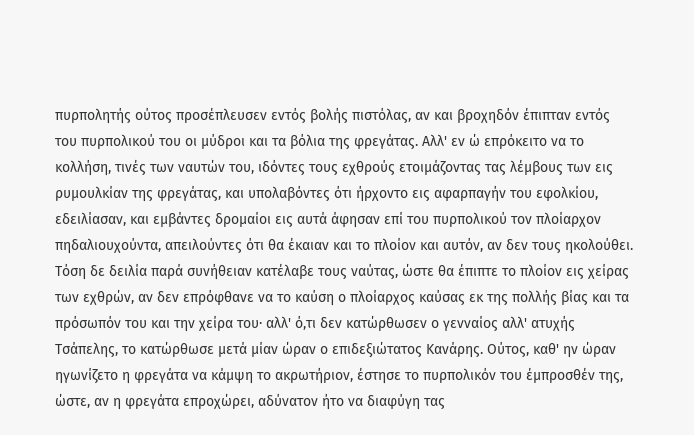πυρπολητής ούτος προσέπλευσεν εντός βολής πιστόλας, αν και βροχηδόν έπιπταν εντός του πυρπολικού του οι μύδροι και τα βόλια της φρεγάτας. Αλλ' εν ώ επρόκειτο να το κολλήση, τινές των ναυτών του, ιδόντες τους εχθρούς ετοιμάζοντας τας λέμβους των εις ρυμουλκίαν της φρεγάτας, και υπολαβόντες ότι ήρχοντο εις αφαρπαγήν του εφολκίου, εδειλίασαν, και εμβάντες δρομαίοι εις αυτά άφησαν επί του πυρπολικού τον πλοίαρχον πηδαλιουχούντα, απειλούντες ότι θα έκαιαν και το πλοίον και αυτόν, αν δεν τους ηκολούθει. Τόση δε δειλία παρά συνήθειαν κατέλαβε τους ναύτας, ώστε θα έπιπτε το πλοίον εις χείρας των εχθρών, αν δεν επρόφθανε να το καύση ο πλοίαρχος καύσας εκ της πολλής βίας και τα πρόσωπόν του και την χείρα του· αλλ' ό,τι δεν κατώρθωσεν ο γενναίος αλλ' ατυχής Τσάπελης, το κατώρθωσε μετά μίαν ώραν ο επιδεξιώτατος Κανάρης. Ούτος, καθ' ην ώραν ηγωνίζετο η φρεγάτα να κάμψη το ακρωτήριον, έστησε το πυρπολικόν του έμπροσθέν της, ώστε, αν η φρεγάτα επροχώρει, αδύνατον ήτο να διαφύγη τας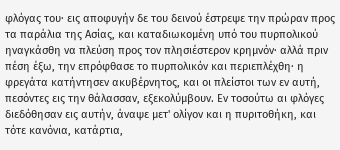φλόγας του· εις αποφυγήν δε του δεινού έστρεψε την πρώραν προς τα παράλια της Ασίας, και καταδιωκομένη υπό του πυρπολικού ηναγκάσθη να πλεύση προς τον πλησιέστερον κρημνόν· αλλά πριν πέση έξω, την επρόφθασε το πυρπολικόν και περιεπλέχθη· η φρεγάτα κατήντησεν ακυβέρνητος, και οι πλείστοι των εν αυτή, πεσόντες εις την θάλασσαν, εξεκολύμβουν. Εν τοσούτω αι φλόγες διεδόθησαν εις αυτήν, άναψε μετ' ολίγον και η πυριτοθήκη, και τότε κανόνια, κατάρτια,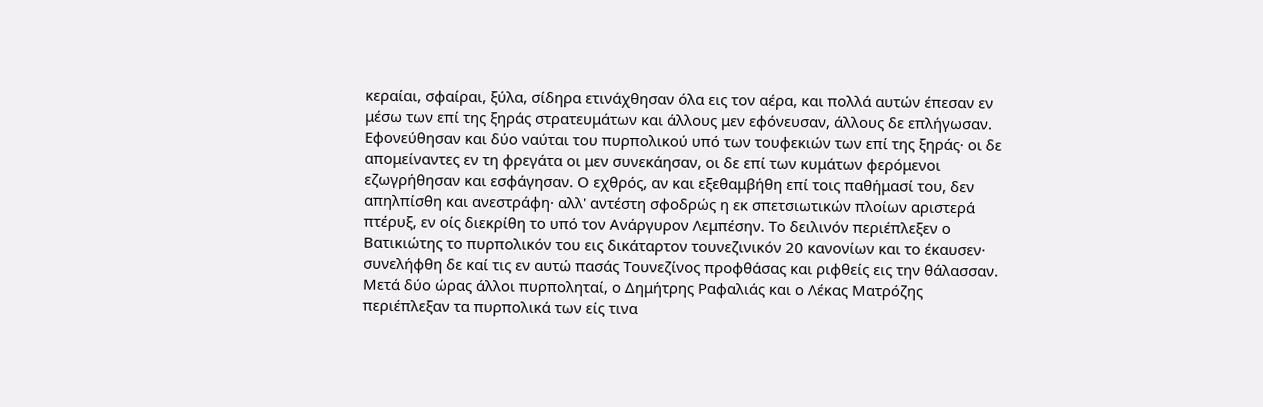κεραίαι, σφαίραι, ξύλα, σίδηρα ετινάχθησαν όλα εις τον αέρα, και πολλά αυτών έπεσαν εν μέσω των επί της ξηράς στρατευμάτων και άλλους μεν εφόνευσαν, άλλους δε επλήγωσαν. Εφονεύθησαν και δύο ναύται του πυρπολικού υπό των τουφεκιών των επί της ξηράς· οι δε απομείναντες εν τη φρεγάτα οι μεν συνεκάησαν, οι δε επί των κυμάτων φερόμενοι εζωγρήθησαν και εσφάγησαν. Ο εχθρός, αν και εξεθαμβήθη επί τοις παθήμασί του, δεν απηλπίσθη και ανεστράφη· αλλ' αντέστη σφοδρώς η εκ σπετσιωτικών πλοίων αριστερά πτέρυξ, εν οίς διεκρίθη το υπό τον Ανάργυρον Λεμπέσην. Το δειλινόν περιέπλεξεν ο Βατικιώτης το πυρπολικόν του εις δικάταρτον τουνεζινικόν 20 κανονίων και το έκαυσεν· συνελήφθη δε καί τις εν αυτώ πασάς Τουνεζίνος προφθάσας και ριφθείς εις την θάλασσαν. Μετά δύο ώρας άλλοι πυρποληταί, ο Δημήτρης Ραφαλιάς και ο Λέκας Ματρόζης περιέπλεξαν τα πυρπολικά των είς τινα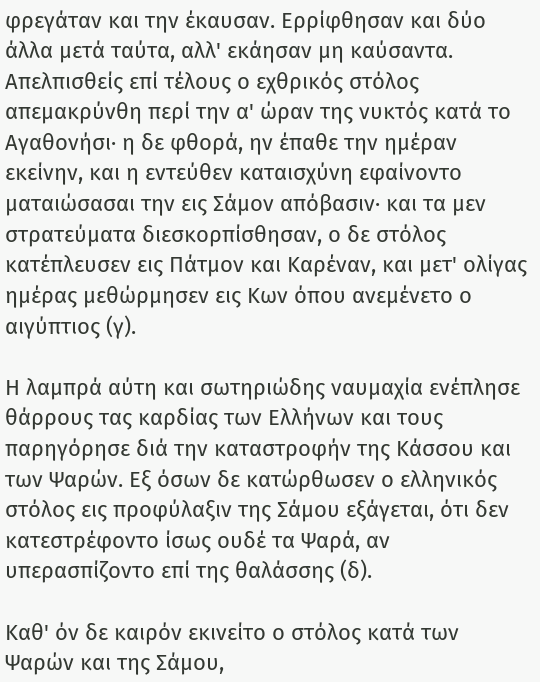φρεγάταν και την έκαυσαν. Ερρίφθησαν και δύο άλλα μετά ταύτα, αλλ' εκάησαν μη καύσαντα. Απελπισθείς επί τέλους ο εχθρικός στόλος απεμακρύνθη περί την α' ώραν της νυκτός κατά το Αγαθονήσι· η δε φθορά, ην έπαθε την ημέραν εκείνην, και η εντεύθεν καταισχύνη εφαίνοντο ματαιώσασαι την εις Σάμον απόβασιν· και τα μεν στρατεύματα διεσκορπίσθησαν, ο δε στόλος κατέπλευσεν εις Πάτμον και Καρέναν, και μετ' ολίγας ημέρας μεθώρμησεν εις Κων όπου ανεμένετο ο αιγύπτιος (γ).

Η λαμπρά αύτη και σωτηριώδης ναυμαχία ενέπλησε θάρρους τας καρδίας των Ελλήνων και τους παρηγόρησε διά την καταστροφήν της Κάσσου και των Ψαρών. Εξ όσων δε κατώρθωσεν ο ελληνικός στόλος εις προφύλαξιν της Σάμου εξάγεται, ότι δεν κατεστρέφοντο ίσως ουδέ τα Ψαρά, αν υπερασπίζοντο επί της θαλάσσης (δ).

Καθ' όν δε καιρόν εκινείτο ο στόλος κατά των Ψαρών και της Σάμου,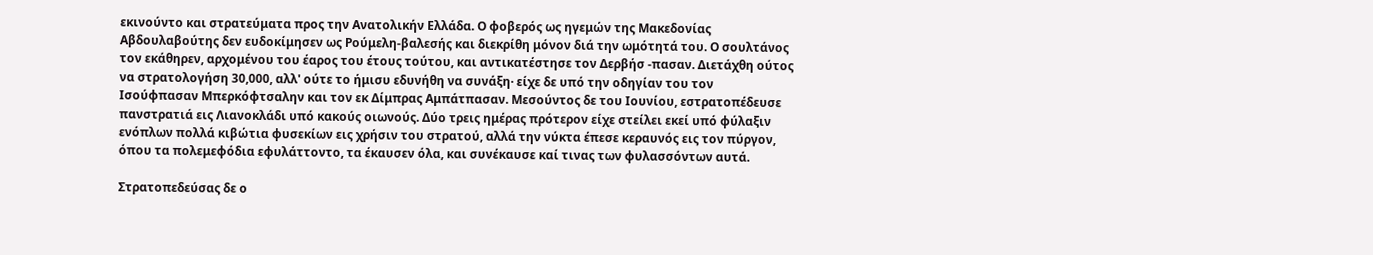εκινούντο και στρατεύματα προς την Ανατολικήν Ελλάδα. Ο φοβερός ως ηγεμών της Μακεδονίας Αβδουλαβούτης δεν ευδοκίμησεν ως Ρούμελη-βαλεσής και διεκρίθη μόνον διά την ωμότητά του. Ο σουλτάνος τον εκάθηρεν, αρχομένου του έαρος του έτους τούτου, και αντικατέστησε τον Δερβήσ -πασαν. Διετάχθη ούτος να στρατολογήση 30,000, αλλ' ούτε το ήμισυ εδυνήθη να συνάξη· είχε δε υπό την οδηγίαν του τον Ισούφπασαν Μπερκόφτσαλην και τον εκ Δίμπρας Αμπάτπασαν. Μεσούντος δε του Ιουνίου, εστρατοπέδευσε πανστρατιά εις Λιανοκλάδι υπό κακούς οιωνούς. Δύο τρεις ημέρας πρότερον είχε στείλει εκεί υπό φύλαξιν ενόπλων πολλά κιβώτια φυσεκίων εις χρήσιν του στρατού, αλλά την νύκτα έπεσε κεραυνός εις τον πύργον, όπου τα πολεμεφόδια εφυλάττοντο, τα έκαυσεν όλα, και συνέκαυσε καί τινας των φυλασσόντων αυτά.

Στρατοπεδεύσας δε ο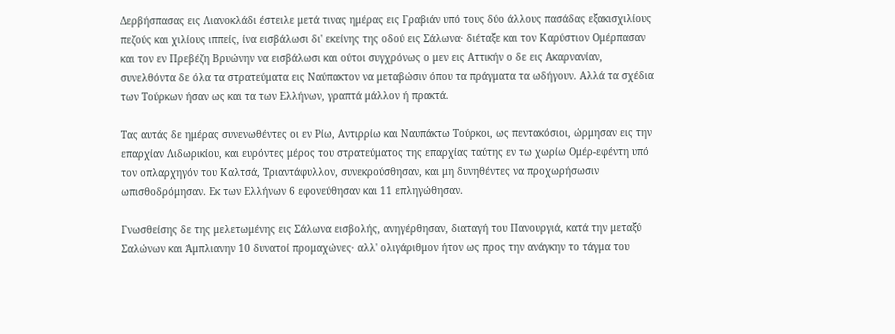Δερβήσπασας εις Λιανοκλάδι έστειλε μετά τινας ημέρας εις Γραβιάν υπό τους δύο άλλους πασάδας εξακισχιλίους πεζούς και χιλίους ιππείς, ίνα εισβάλωσι δι' εκείνης της οδού εις Σάλωνα· διέταξε και τον Καρύστιον Ομέρπασαν και τον εν Πρεβέζη Βρυώνην να εισβάλωσι και ούτοι συγχρόνως ο μεν εις Αττικήν ο δε εις Ακαρνανίαν, συνελθόντα δε όλα τα στρατεύματα εις Ναύπακτον να μεταβώσιν όπου τα πράγματα τα ωδήγουν. Αλλά τα σχέδια των Τούρκων ήσαν ως και τα των Ελλήνων, γραπτά μάλλον ή πρακτά.

Τας αυτάς δε ημέρας συνενωθέντες οι εν Ρίω, Αντιρρίω και Ναυπάκτω Τούρκοι, ως πεντακόσιοι, ώρμησαν εις την επαρχίαν Λιδωρικίου, και ευρόντες μέρος του στρατεύματος της επαρχίας ταύτης εν τω χωρίω Ομέρ-εφέντη υπό τον οπλαρχηγόν του Καλτσά, Τριαντάφυλλον, συνεκρούσθησαν, και μη δυνηθέντες να προχωρήσωσιν ωπισθοδρόμησαν. Εκ των Ελλήνων 6 εφονεύθησαν και 11 επληγώθησαν.

Γνωσθείσης δε της μελετωμένης εις Σάλωνα εισβολής, ανηγέρθησαν, διαταγή του Πανουργιά, κατά την μεταξύ Σαλώνων και Άμπλιανην 10 δυνατοί προμαχώνες· αλλ' ολιγάριθμον ήτον ως προς την ανάγκην το τάγμα του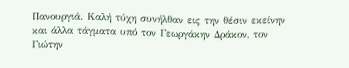Πανουργιά. Καλή τύχη συνήλθαν εις την θέσιν εκείνην και άλλα τάγματα υπό τον Γεωργάκην Δράκον, τον Γιώτην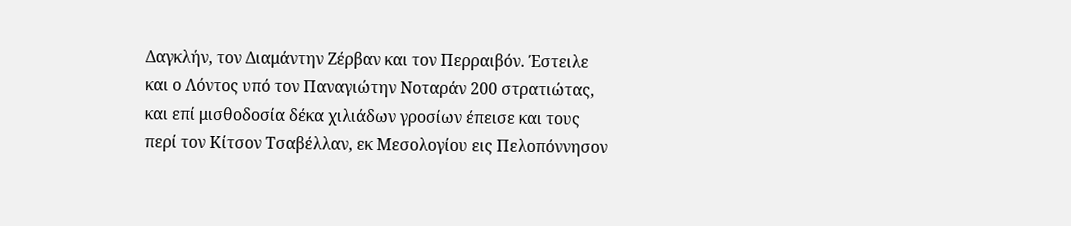Δαγκλήν, τον Διαμάντην Ζέρβαν και τον Περραιβόν. Έστειλε και ο Λόντος υπό τον Παναγιώτην Νοταράν 200 στρατιώτας, και επί μισθοδοσία δέκα χιλιάδων γροσίων έπεισε και τους περί τον Κίτσον Τσαβέλλαν, εκ Μεσολογίου εις Πελοπόννησον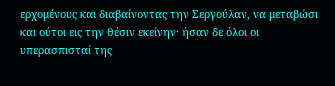ερχομένους και διαβαίνοντας την Σεργούλαν, να μεταβώσι και ούτοι εις την θέσιν εκείνην· ήσαν δε όλοι οι υπερασπισταί της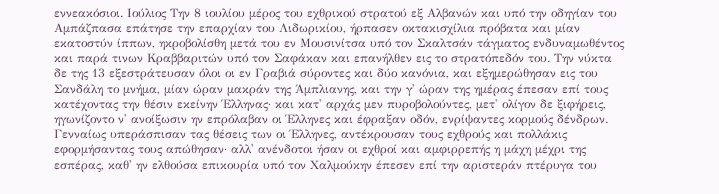εννεακόσιοι. Ιούλιος Την 8 ιουλίου μέρος του εχθρικού στρατού εξ Αλβανών και υπό την οδηγίαν του Αμπάζπασα επάτησε την επαρχίαν του Λιδωρικίου, ήρπασεν οκτακισχίλια πρόβατα και μίαν εκατοστύν ίππων, ηκροβολίσθη μετά του εν Μουσινίτσα υπό τον Σκαλτσάν τάγματος ενδυναμωθέντος και παρά τινων Κραββαριτών υπό τον Σαφάκαν και επανήλθεν εις το στρατόπεδόν του. Την νύκτα δε της 13 εξεστράτευσαν όλοι οι εν Γραβιά σύροντες και δύο κανόνια, και εξημερώθησαν εις του Σανδάλη το μνήμα, μίαν ώραν μακράν της Άμπλιανης, και την γ' ώραν της ημέρας έπεσαν επί τους κατέχοντας την θέσιν εκείνην Έλληνας· και κατ' αρχάς μεν πυροβολούντες, μετ' ολίγον δε ξιφήρεις, ηγωνίζοντο ν' ανοίξωσιν ην επρόλαβαν οι Έλληνες και έφραξαν οδόν, ενρίψαντες κορμούς δένδρων. Γενναίως υπεράσπισαν τας θέσεις των οι Έλληνες, αντέκρουσαν τους εχθρούς και πολλάκις εφορμήσαντας τους απώθησαν· αλλ' ανένδοτοι ήσαν οι εχθροί και αμφιρρεπής η μάχη μέχρι της εσπέρας, καθ' ην ελθούσα επικουρία υπό τον Χαλμούκην έπεσεν επί την αριστεράν πτέρυγα του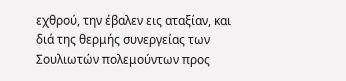εχθρού, την έβαλεν εις αταξίαν, και διά της θερμής συνεργείας των Σουλιωτών πολεμούντων προς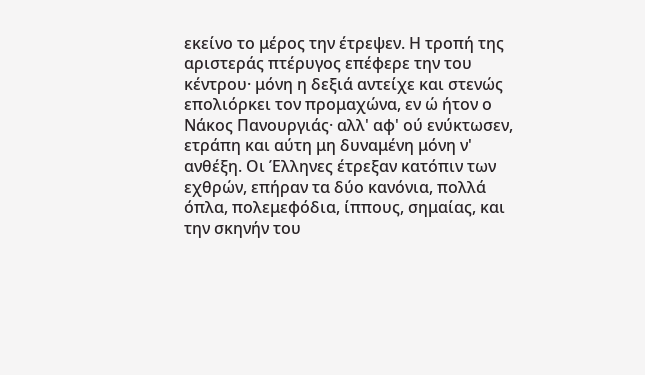εκείνο το μέρος την έτρεψεν. Η τροπή της αριστεράς πτέρυγος επέφερε την του κέντρου· μόνη η δεξιά αντείχε και στενώς επολιόρκει τον προμαχώνα, εν ώ ήτον ο Νάκος Πανουργιάς· αλλ' αφ' ού ενύκτωσεν, ετράπη και αύτη μη δυναμένη μόνη ν' ανθέξη. Οι Έλληνες έτρεξαν κατόπιν των εχθρών, επήραν τα δύο κανόνια, πολλά όπλα, πολεμεφόδια, ίππους, σημαίας, και την σκηνήν του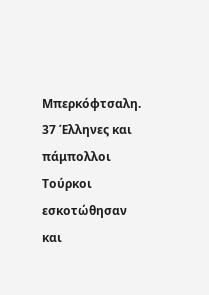Μπερκόφτσαλη. 37 Έλληνες και πάμπολλοι Τούρκοι εσκοτώθησαν και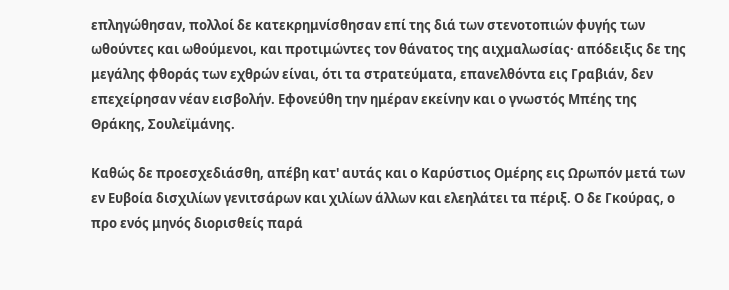επληγώθησαν, πολλοί δε κατεκρημνίσθησαν επί της διά των στενοτοπιών φυγής των ωθούντες και ωθούμενοι, και προτιμώντες τον θάνατος της αιχμαλωσίας· απόδειξις δε της μεγάλης φθοράς των εχθρών είναι, ότι τα στρατεύματα, επανελθόντα εις Γραβιάν, δεν επεχείρησαν νέαν εισβολήν. Εφονεύθη την ημέραν εκείνην και ο γνωστός Μπέης της Θράκης, Σουλεϊμάνης.

Καθώς δε προεσχεδιάσθη, απέβη κατ' αυτάς και ο Καρύστιος Ομέρης εις Ωρωπόν μετά των εν Ευβοία δισχιλίων γενιτσάρων και χιλίων άλλων και ελεηλάτει τα πέριξ. Ο δε Γκούρας, ο προ ενός μηνός διορισθείς παρά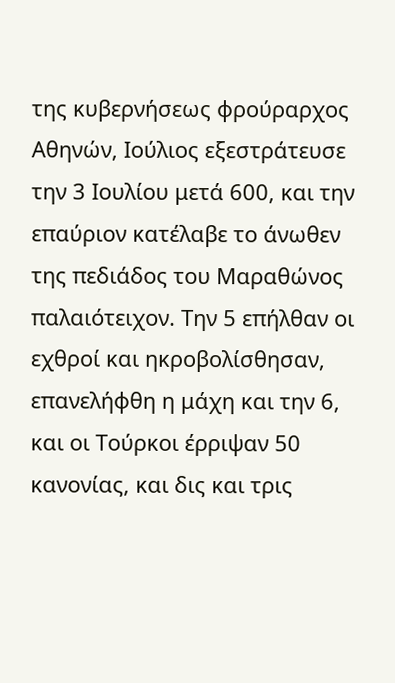της κυβερνήσεως φρούραρχος Αθηνών, Ιούλιος εξεστράτευσε την 3 Ιουλίου μετά 600, και την επαύριον κατέλαβε το άνωθεν της πεδιάδος του Μαραθώνος παλαιότειχον. Την 5 επήλθαν οι εχθροί και ηκροβολίσθησαν, επανελήφθη η μάχη και την 6, και οι Τούρκοι έρριψαν 50 κανονίας, και δις και τρις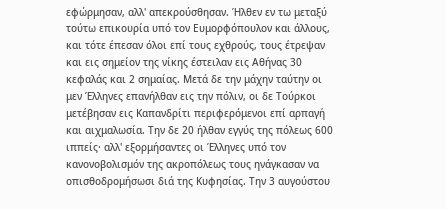εφώρμησαν, αλλ' απεκρούσθησαν. Ήλθεν εν τω μεταξύ τούτω επικουρία υπό τον Ευμορφόπουλον και άλλους, και τότε έπεσαν όλοι επί τους εχθρούς, τους έτρεψαν και εις σημείον της νίκης έστειλαν εις Αθήνας 30 κεφαλάς και 2 σημαίας. Μετά δε την μάχην ταύτην οι μεν Έλληνες επανήλθαν εις την πόλιν, οι δε Τούρκοι μετέβησαν εις Καπανδρίτι περιφερόμενοι επί αρπαγή και αιχμαλωσία. Την δε 20 ήλθαν εγγύς της πόλεως 600 ιππείς· αλλ' εξορμήσαντες οι Έλληνες υπό τον κανονοβολισμόν της ακροπόλεως τους ηνάγκασαν να οπισθοδρομήσωσι διά της Κυφησίας. Την 3 αυγούστου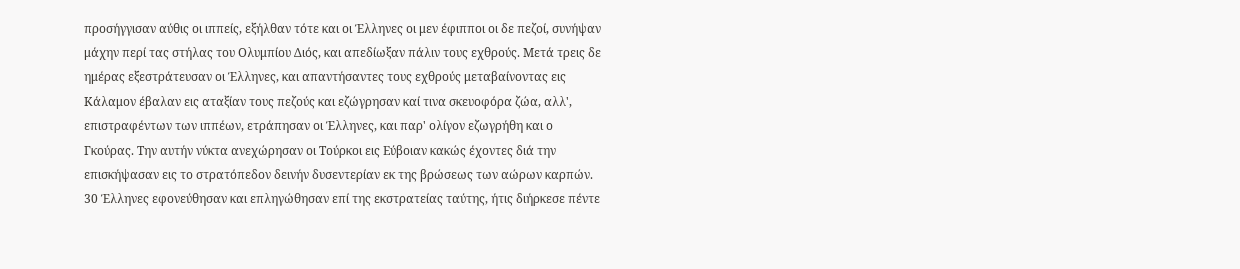προσήγγισαν αύθις οι ιππείς, εξήλθαν τότε και οι Έλληνες οι μεν έφιπποι οι δε πεζοί, συνήψαν μάχην περί τας στήλας του Ολυμπίου Διός, και απεδίωξαν πάλιν τους εχθρούς. Μετά τρεις δε ημέρας εξεστράτευσαν οι Έλληνες, και απαντήσαντες τους εχθρούς μεταβαίνοντας εις Κάλαμον έβαλαν εις αταξίαν τους πεζούς και εζώγρησαν καί τινα σκευοφόρα ζώα, αλλ', επιστραφέντων των ιππέων, ετράπησαν οι Έλληνες, και παρ' ολίγον εζωγρήθη και ο Γκούρας. Την αυτήν νύκτα ανεχώρησαν οι Τούρκοι εις Εύβοιαν κακώς έχοντες διά την επισκήψασαν εις το στρατόπεδον δεινήν δυσεντερίαν εκ της βρώσεως των αώρων καρπών. 30 Έλληνες εφονεύθησαν και επληγώθησαν επί της εκστρατείας ταύτης, ήτις διήρκεσε πέντε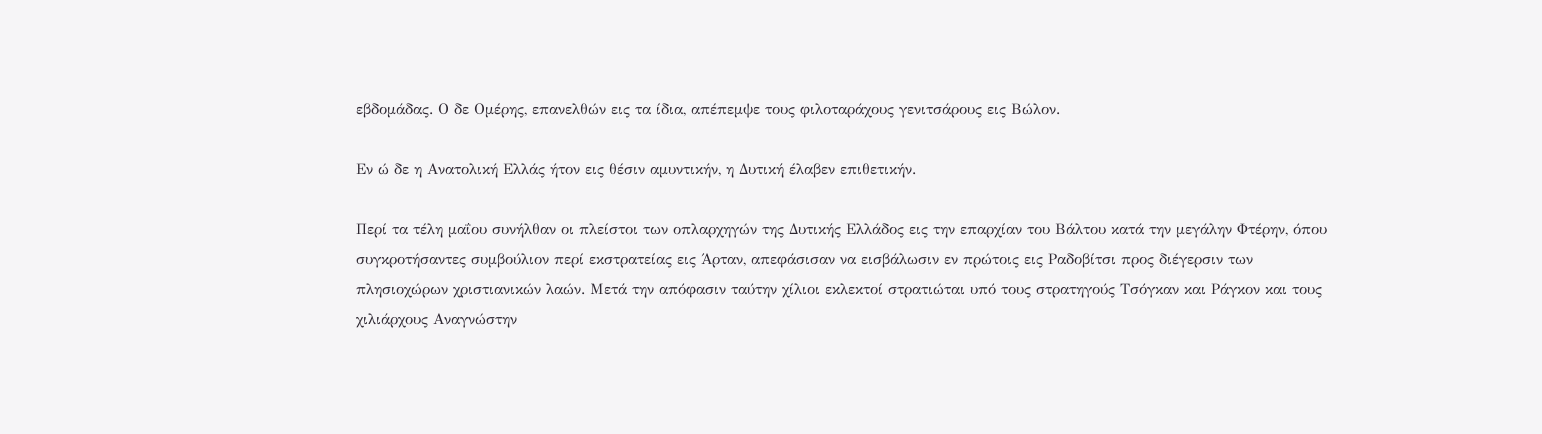εβδομάδας. Ο δε Ομέρης, επανελθών εις τα ίδια, απέπεμψε τους φιλοταράχους γενιτσάρους εις Βώλον.

Εν ώ δε η Ανατολική Ελλάς ήτον εις θέσιν αμυντικήν, η Δυτική έλαβεν επιθετικήν.

Περί τα τέλη μαΐου συνήλθαν οι πλείστοι των οπλαρχηγών της Δυτικής Ελλάδος εις την επαρχίαν του Βάλτου κατά την μεγάλην Φτέρην, όπου συγκροτήσαντες συμβούλιον περί εκστρατείας εις Άρταν, απεφάσισαν να εισβάλωσιν εν πρώτοις εις Ραδοβίτσι προς διέγερσιν των πλησιοχώρων χριστιανικών λαών. Μετά την απόφασιν ταύτην χίλιοι εκλεκτοί στρατιώται υπό τους στρατηγούς Τσόγκαν και Ράγκον και τους χιλιάρχους Αναγνώστην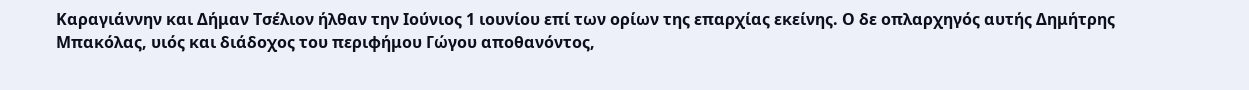Καραγιάννην και Δήμαν Τσέλιον ήλθαν την Ιούνιος 1 ιουνίου επί των ορίων της επαρχίας εκείνης. Ο δε οπλαρχηγός αυτής Δημήτρης Μπακόλας, υιός και διάδοχος του περιφήμου Γώγου αποθανόντος,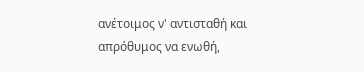ανέτοιμος ν' αντισταθή και απρόθυμος να ενωθή,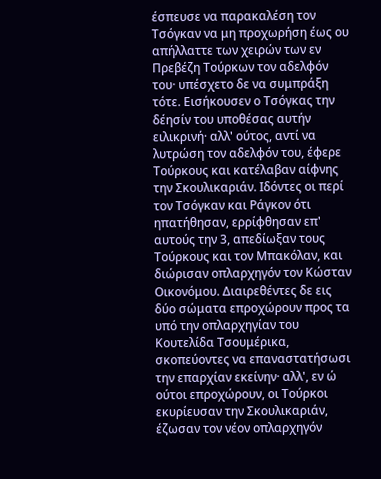έσπευσε να παρακαλέση τον Τσόγκαν να μη προχωρήση έως ου απήλλαττε των χειρών των εν Πρεβέζη Τούρκων τον αδελφόν του· υπέσχετο δε να συμπράξη τότε. Εισήκουσεν ο Τσόγκας την δέησίν του υποθέσας αυτήν ειλικρινή· αλλ' ούτος, αντί να λυτρώση τον αδελφόν του, έφερε Τούρκους και κατέλαβαν αίφνης την Σκουλικαριάν. Ιδόντες οι περί τον Τσόγκαν και Ράγκον ότι ηπατήθησαν, ερρίφθησαν επ' αυτούς την 3, απεδίωξαν τους Τούρκους και τον Μπακόλαν, και διώρισαν οπλαρχηγόν τον Κώσταν Οικονόμου. Διαιρεθέντες δε εις δύο σώματα επροχώρουν προς τα υπό την οπλαρχηγίαν του Κουτελίδα Τσουμέρικα, σκοπεύοντες να επαναστατήσωσι την επαρχίαν εκείνην· αλλ', εν ώ ούτοι επροχώρουν, οι Τούρκοι εκυρίευσαν την Σκουλικαριάν, έζωσαν τον νέον οπλαρχηγόν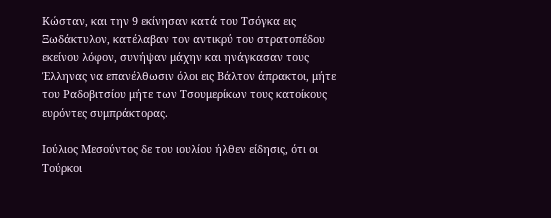Κώσταν, και την 9 εκίνησαν κατά του Τσόγκα εις Ξωδάκτυλον, κατέλαβαν τον αντικρύ του στρατοπέδου εκείνου λόφον, συνήψαν μάχην και ηνάγκασαν τους Έλληνας να επανέλθωσιν όλοι εις Βάλτον άπρακτοι, μήτε του Ραδοβιτσίου μήτε των Τσουμερίκων τους κατοίκους ευρόντες συμπράκτορας.

Ιούλιος Μεσούντος δε του ιουλίου ήλθεν είδησις, ότι οι Τούρκοι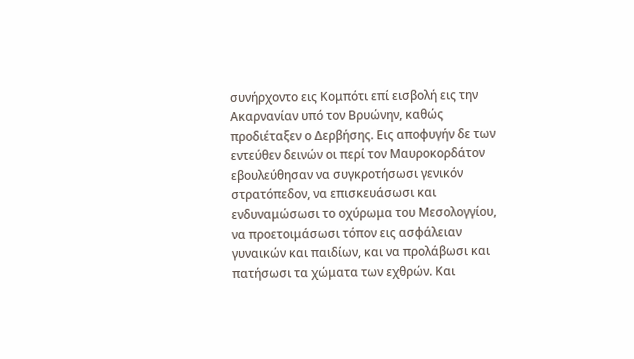συνήρχοντο εις Κομπότι επί εισβολή εις την Ακαρνανίαν υπό τον Βρυώνην, καθώς προδιέταξεν ο Δερβήσης. Εις αποφυγήν δε των εντεύθεν δεινών οι περί τον Μαυροκορδάτον εβουλεύθησαν να συγκροτήσωσι γενικόν στρατόπεδον, να επισκευάσωσι και ενδυναμώσωσι το οχύρωμα του Μεσολογγίου, να προετοιμάσωσι τόπον εις ασφάλειαν γυναικών και παιδίων, και να προλάβωσι και πατήσωσι τα χώματα των εχθρών. Και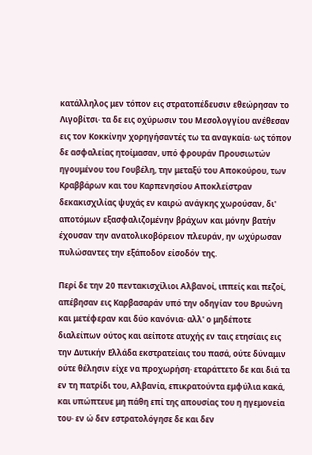κατάλληλος μεν τόπον εις στρατοπέδευσιν εθεώρησαν το Λιγοβίτσι· τα δε εις οχύρωσιν του Μεσολογγίου ανέθεσαν εις τον Κοκκίνην χορηγήσαντές τω τα αναγκαία· ως τόπον δε ασφαλείας ητοίμασαν, υπό φρουράν Προυσιωτών ηγουμένου του Γουβέλη, την μεταξύ του Αποκούρου, των Κραββάρων και του Καρπενησίου Αποκλείστραν δεκακισχιλίας ψυχάς εν καιρώ ανάγκης χωρούσαν, δι' αποτόμων εξασφαλιζομένην βράχων και μόνην βατήν έχουσαν την ανατολικοβόρειον πλευράν, ην ωχύρωσαν πυλώσαντες την εξάποδον είσοδόν της.

Περί δε την 20 πεντακισχίλιοι Αλβανοί, ιππείς και πεζοί, απέβησαν εις Καρβασαράν υπό την οδηγίαν του Βρυώνη και μετέφεραν και δύο κανόνια· αλλ' ο μηδέποτε διαλείπων ούτος και αείποτε ατυχής εν ταις ετησίαις εις την Δυτικήν Ελλάδα εκστρατείαις του πασά, ούτε δύναμιν ούτε θέλησιν είχε να προχωρήση· εταράττετο δε και διά τα εν τη πατρίδι του, Αλβανία, επικρατούντα εμφύλια κακά, και υπώπτευε μη πάθη επί της απουσίας του η ηγεμονεία του· εν ώ δεν εστρατολόγησε δε και δεν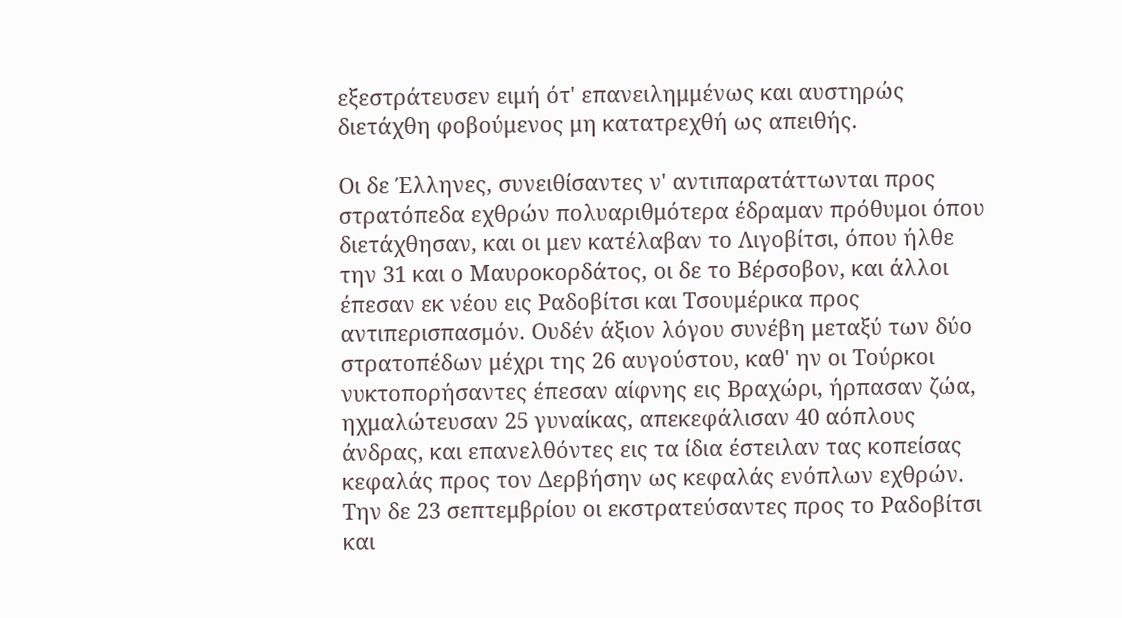εξεστράτευσεν ειμή ότ' επανειλημμένως και αυστηρώς διετάχθη φοβούμενος μη κατατρεχθή ως απειθής.

Οι δε Έλληνες, συνειθίσαντες ν' αντιπαρατάττωνται προς στρατόπεδα εχθρών πολυαριθμότερα έδραμαν πρόθυμοι όπου διετάχθησαν, και οι μεν κατέλαβαν το Λιγοβίτσι, όπου ήλθε την 31 και ο Μαυροκορδάτος, οι δε το Βέρσοβον, και άλλοι έπεσαν εκ νέου εις Ραδοβίτσι και Τσουμέρικα προς αντιπερισπασμόν. Ουδέν άξιον λόγου συνέβη μεταξύ των δύο στρατοπέδων μέχρι της 26 αυγούστου, καθ' ην οι Τούρκοι νυκτοπορήσαντες έπεσαν αίφνης εις Βραχώρι, ήρπασαν ζώα, ηχμαλώτευσαν 25 γυναίκας, απεκεφάλισαν 40 αόπλους άνδρας, και επανελθόντες εις τα ίδια έστειλαν τας κοπείσας κεφαλάς προς τον Δερβήσην ως κεφαλάς ενόπλων εχθρών. Την δε 23 σεπτεμβρίου οι εκστρατεύσαντες προς το Ραδοβίτσι και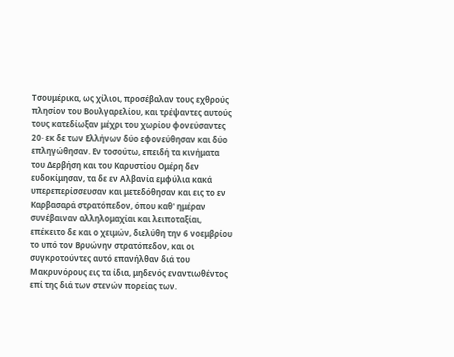Τσουμέρικα, ως χίλιοι, προσέβαλαν τους εχθρούς πλησίον του Βουλγαρελίου, και τρέψαντες αυτούς τους κατεδίωξαν μέχρι του χωρίου φονεύσαντες 20· εκ δε των Ελλήνων δύο εφονεύθησαν και δύο επληγώθησαν. Εν τοσούτω, επειδή τα κινήματα του Δερβήση και του Καρυστίου Ομέρη δεν ευδοκίμησαν, τα δε εν Αλβανία εμφύλια κακά υπερεπερίσσευσαν και μετεδόθησαν και εις το εν Καρβασαρά στρατόπεδον, όπου καθ' ημέραν συνέβαιναν αλληλομαχίαι και λειποταξίαι, επέκειτο δε και ο χειμών, διελύθη την 6 νοεμβρίου το υπό τον Βρυώνην στρατόπεδον, και οι συγκροτούντες αυτό επανήλθαν διά του Μακρυνόρους εις τα ίδια, μηδενός εναντιωθέντος επί της διά των στενών πορείας των.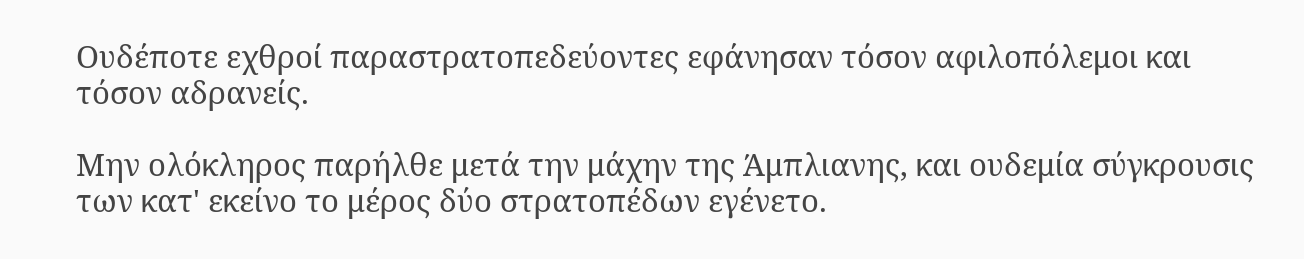Ουδέποτε εχθροί παραστρατοπεδεύοντες εφάνησαν τόσον αφιλοπόλεμοι και τόσον αδρανείς.

Μην ολόκληρος παρήλθε μετά την μάχην της Άμπλιανης, και ουδεμία σύγκρουσις των κατ' εκείνο το μέρος δύο στρατοπέδων εγένετο.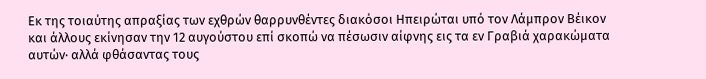Εκ της τοιαύτης απραξίας των εχθρών θαρρυνθέντες διακόσοι Ηπειρώται υπό τον Λάμπρον Βέικον και άλλους εκίνησαν την 12 αυγούστου επί σκοπώ να πέσωσιν αίφνης εις τα εν Γραβιά χαρακώματα αυτών· αλλά φθάσαντας τους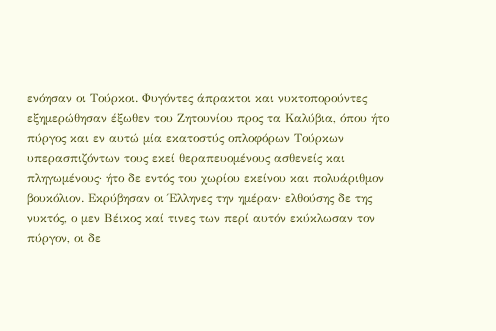ενόησαν οι Τούρκοι. Φυγόντες άπρακτοι και νυκτοπορούντες εξημερώθησαν έξωθεν του Ζητουνίου προς τα Καλύβια, όπου ήτο πύργος και εν αυτώ μία εκατοστύς οπλοφόρων Τούρκων υπερασπιζόντων τους εκεί θεραπευομένους ασθενείς και πληγωμένους· ήτο δε εντός του χωρίου εκείνου και πολυάριθμον βουκόλιον. Εκρύβησαν οι Έλληνες την ημέραν· ελθούσης δε της νυκτός, ο μεν Βέικος καί τινες των περί αυτόν εκύκλωσαν τον πύργον, οι δε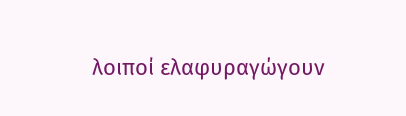λοιποί ελαφυραγώγουν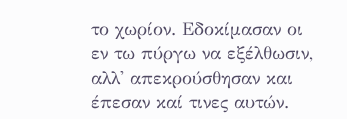το χωρίον. Εδοκίμασαν οι εν τω πύργω να εξέλθωσιν, αλλ' απεκρούσθησαν και έπεσαν καί τινες αυτών.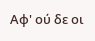Αφ' ού δε οι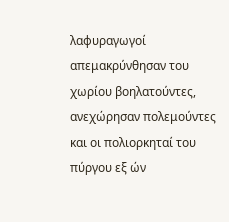λαφυραγωγοί απεμακρύνθησαν του χωρίου βοηλατούντες, ανεχώρησαν πολεμούντες και οι πολιορκηταί του πύργου εξ ών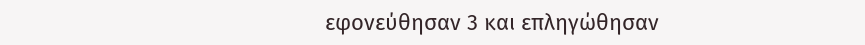εφονεύθησαν 3 και επληγώθησαν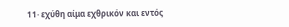11· εχύθη αίμα εχθρικόν και εντός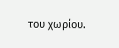του χωρίου.